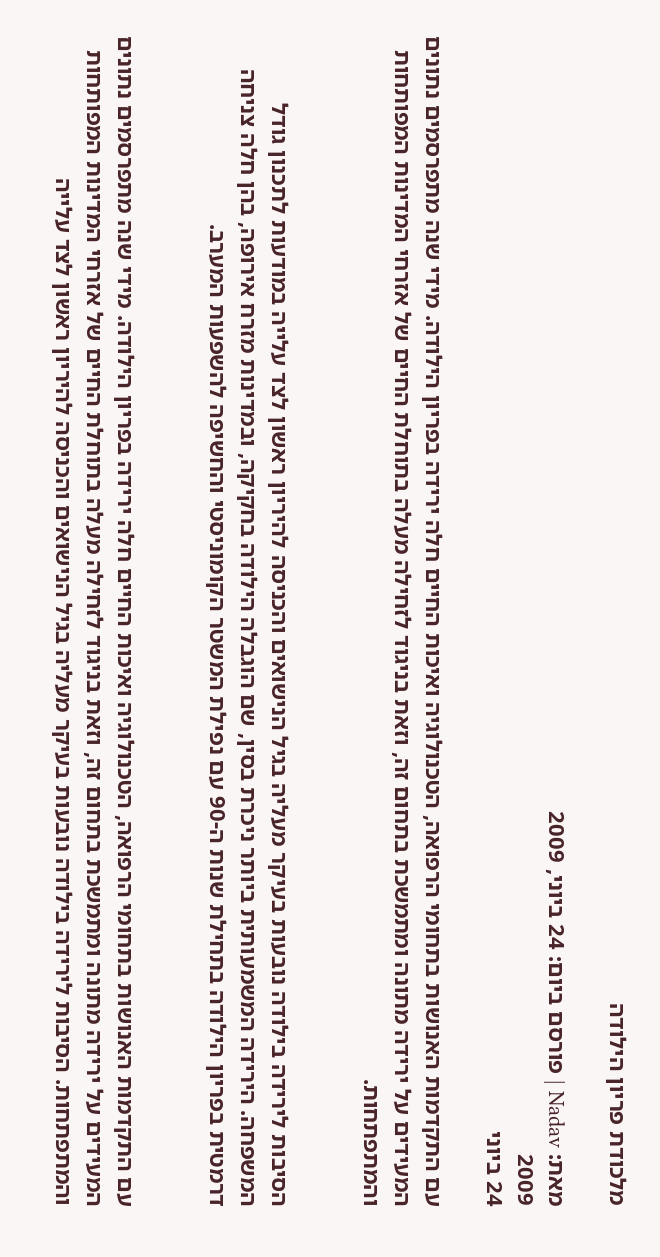מלכודת פריון הילודה

מאת: Nadav | פורסם ביום: 24 ביוני, 2009
2009
24 ביוני

עם התקדמות האנושות בתחומי הרפואה, הטכנולוגיה ואיכות החיים חלה ירידה בפריון הילודה. מידי שנה מתפרסמים נתונים המעידים על ירידה מתונה ומתמשכת בתחום זה, וזאת בניגוד לזחילה מעלה בתוחלת החיים של אזרחי המדינות המפותחות והמתפתחות.


הסיבות לירידה בילודה נובעות בעיקר מעליה בגיל הנישואים והכניסה להיריון ראשון לצד עלייה במודעות לתכנון גודל המשפחה. הירידה המשמעותית ביותר ניכרת בסין, שם הוגבלה הילודה בחקיקה, ובמדינות מזרח אירופה, בהן חלה צניחה דרמטית בפריון הילודה בתחילת שנות ה-90 עם נפילת המשטר הקומוניסטי והחשיפה להשפעות המערב.


עם התקדמות האנושות בתחומי הרפואה, הטכנולוגיה ואיכות החיים חלה ירידה בפריון הילודה. מידי שנה מתפרסמים נתונים המעידים על ירידה מתונה ומתמשכת בתחום זה, וזאת בניגוד לזחילה מעלה בתוחלת החיים של אזרחי המדינות המפותחות והמתפתחות. הסיבות לירידה בילודה נובעות בעיקר מעליה בגיל הנישואים והכניסה להיריון ראשון לצד עלייה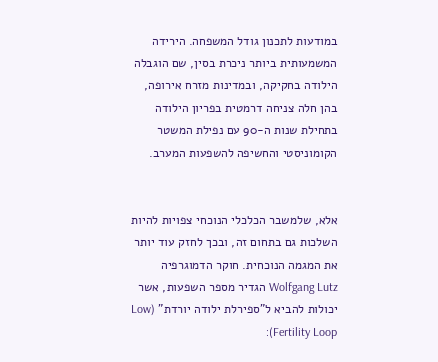במודעות לתכנון גודל המשפחה. הירידה המשמעותית ביותר ניכרת בסין, שם הוגבלה הילודה בחקיקה, ובמדינות מזרח אירופה, בהן חלה צניחה דרמטית בפריון הילודה בתחילת שנות ה-90 עם נפילת המשטר הקומוניסטי והחשיפה להשפעות המערב.


אלא, שלמשבר הכלכלי הנוכחי צפויות להיות השלכות גם בתחום זה, ובכך לחזק עוד יותר את המגמה הנוכחית. חוקר הדמוגרפיה Wolfgang Lutz הגדיר מספר השפעות, אשר יכולות להביא ל"ספירלת ילודה יורדת" (Low Fertility Loop):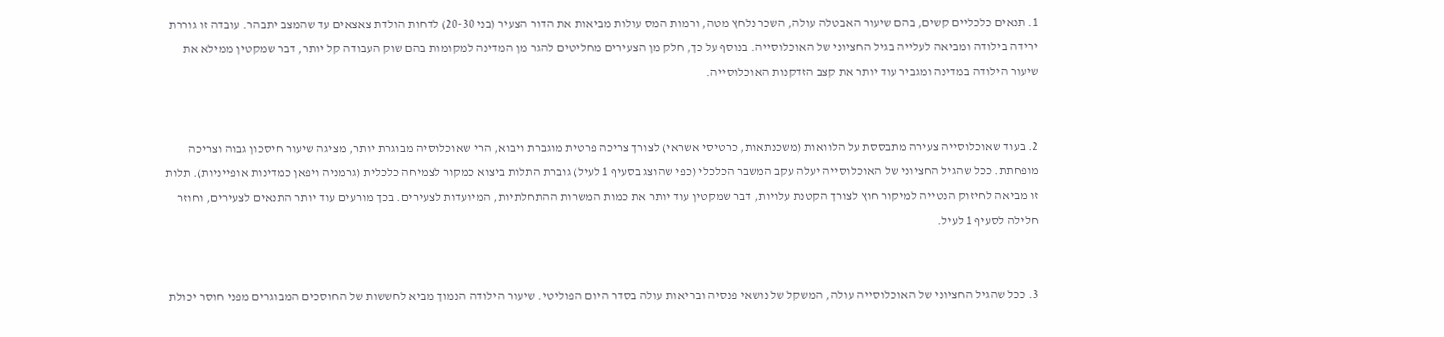1. תנאים כלכליים קשים, בהם שיעור האבטלה עולה, השכר נלחץ מטה, ורמות המס עולות מביאות את הדור הצעיר (בני 20-30) לדחות הולדת צאצאים עד שהמצב יתבהר. עובדה זו גוררת ירידה בילודה ומביאה לעלייה בגיל החציוני של האוכלוסייה. בנוסף על כך, חלק מן הצעירים מחליטים להגר מן המדינה למקומות בהם שוק העבודה קל יותר, דבר שמקטין ממילא את שיעור הילודה במדינה ומגביר עוד יותר את קצב הזדקנות האוכלוסייה.


2. בעוד שאוכלוסייה צעירה מתבססת על הלוואות (משכנתאות, כרטיסי אשראי) לצורך צריכה פרטית מוגברת ויבוא, הרי שאוכלוסיה מבוגרת יותר, מציגה שיעור חיסכון גבוה וצריכה מופחתת. ככל שהגיל החציוני של האוכלוסייה יעלה עקב המשבר הכלכלי (כפי שהוצג בסעיף 1 לעיל) גוברת התלות ביצוא כמקור לצמיחה כלכלית (גרמניה ויפאן כמדינות אופייניות). תלות זו מביאה לחיזוק הנטייה למיקור חוץ לצורך הקטנת עלויות, דבר שמקטין עוד יותר את כמות המשרות ההתחלתיות, המיועדות לצעירים. בכך מורעים עוד יותר התנאים לצעירים, וחוזר חלילה לסעיף 1 לעיל.


3. ככל שהגיל החציוני של האוכלוסייה עולה, המשקל של נושאי פנסיה ובריאות עולה בסדר היום הפוליטי. שיעור הילודה הנמוך מביא לחששות של החוסכים המבוגרים מפני חוסר יכולת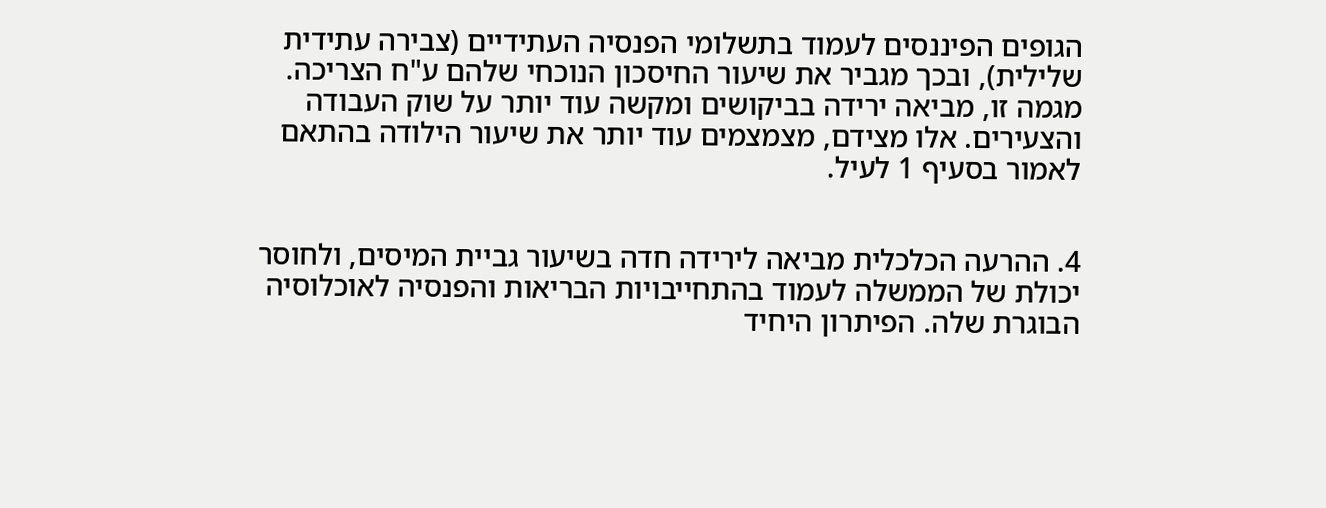הגופים הפיננסים לעמוד בתשלומי הפנסיה העתידיים (צבירה עתידית שלילית), ובכך מגביר את שיעור החיסכון הנוכחי שלהם ע"ח הצריכה. מגמה זו, מביאה ירידה בביקושים ומקשה עוד יותר על שוק העבודה והצעירים. אלו מצידם, מצמצמים עוד יותר את שיעור הילודה בהתאם לאמור בסעיף 1 לעיל.


4. ההרעה הכלכלית מביאה לירידה חדה בשיעור גביית המיסים, ולחוסר יכולת של הממשלה לעמוד בהתחייבויות הבריאות והפנסיה לאוכלוסיה הבוגרת שלה. הפיתרון היחיד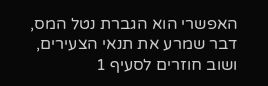האפשרי הוא הגברת נטל המס, דבר שמרע את תנאי הצעירים, ושוב חוזרים לסעיף 1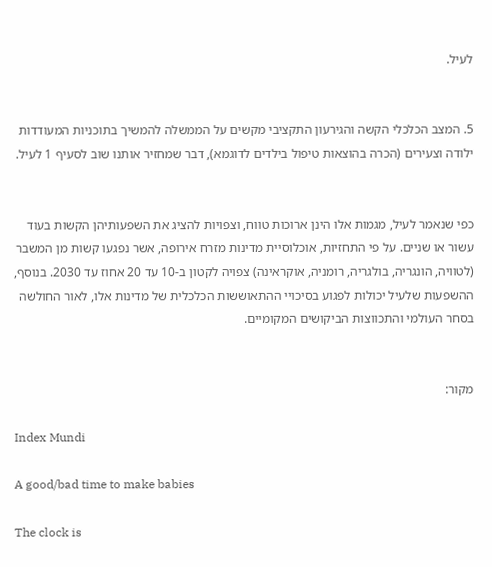לעיל.


5. המצב הכלכלי הקשה והגירעון התקציבי מקשים על הממשלה להמשיך בתוכניות המעודדות ילודה וצעירים (הכרה בהוצאות טיפול בילדים לדוגמא), דבר שמחזיר אותנו שוב לסעיף 1 לעיל.


כפי שנאמר לעיל, מגמות אלו הינן ארוכות טווח, וצפויות להציג את השפעותיהן הקשות בעוד עשור או שניים. על פי התחזיות, אוכלוסיית מדינות מזרח אירופה, אשר נפגעו קשות מן המשבר (לטוויה, הונגריה, בולגריה, רומניה, אוקראינה) צפויה לקטון ב-10 עד 20 אחוז עד 2030. בנוסף, ההשפעות שלעיל יכולות לפגוע בסיכויי ההתאוששות הכלכלית של מדינות אלו, לאור החולשה בסחר העולמי והתכווצות הביקושים המקומיים.


מקור:

Index Mundi

A good/bad time to make babies

The clock is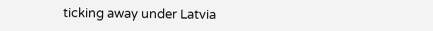ticking away under Latvia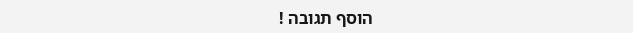הוסף תגובה !